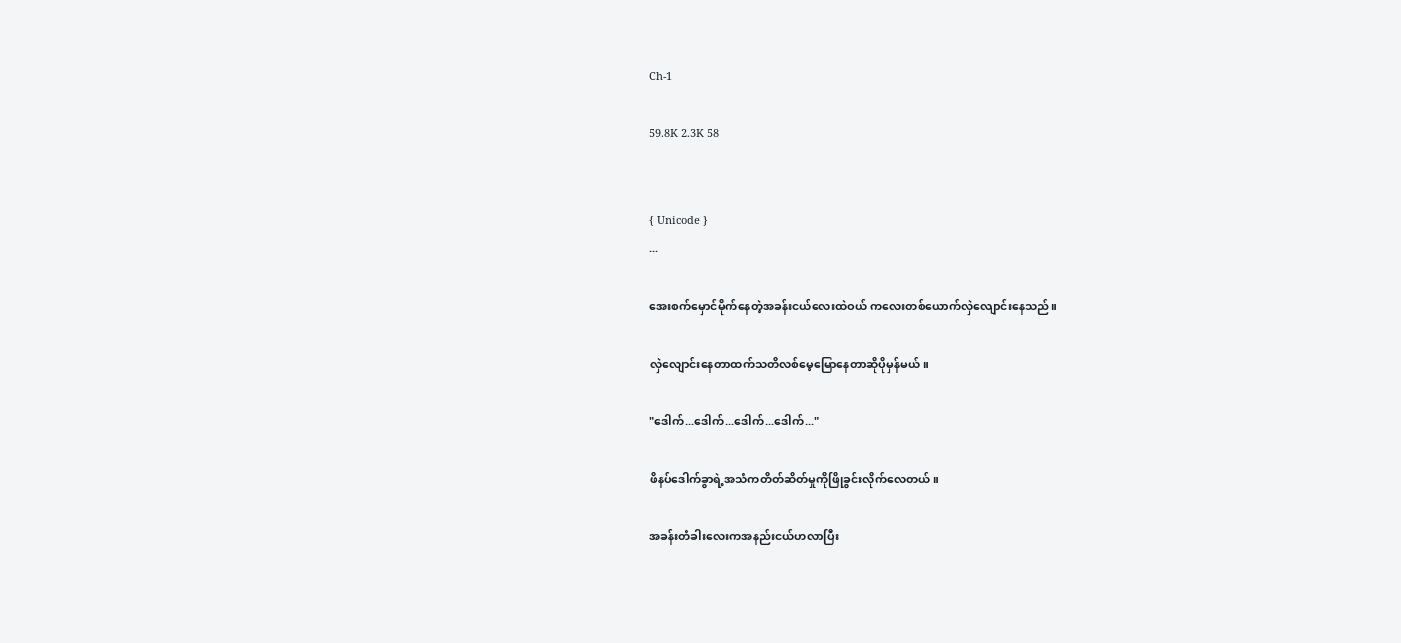Ch-1

59.8K 2.3K 58


{ Unicode }
...

အေးစက်မှောင်မိုက်နေတဲ့အခန်းငယ်လေးထဲဝယ် ကလေးတစ်ယောက်လှဲလျောင်းနေသည်။

လှဲလျောင်းနေတာထက်သတိလစ်မေ့မြောနေတာဆိုပိုမှန်မယ်။

"ဒေါက်...ဒေါက်...ဒေါက်...ဒေါက်..."

ဖိနပ်ဒေါက်ခွာရဲ့အသံကတိတ်ဆိတ်မှုကိုဖြိုခွင်းလိုက်လေတယ်။

အခန်းတံခါးလေးကအနည်းငယ်ဟလာပြီး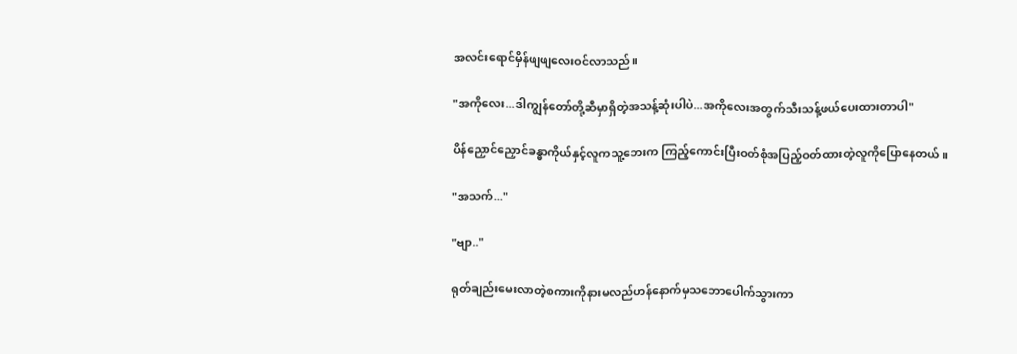အလင်းရောင်မှိန်ဖျဖျလေးဝင်လာသည်။

"အကိုလေး...ဒါကျွန်တော်တို့ဆီမှာရှိတဲ့အသန့်ဆုံးပါပဲ...အကိုလေးအတွက်သီးသန့်ဖယ်ပေးထားတာပါ"

ပိန်ညှောင်ညှောင်ခန္ဓာကိုယ်နှင့်လူကသူ့ဘေးက ကြည့်ကောင်းပြီးဝတ်စုံအပြည့်ဝတ်ထားတဲ့လူကိုပြောနေတယ်။

"အသက်..."

"ဗျာ.."

ရုတ်ချည်းမေးလာတဲ့စကားကိုနားမလည်ဟန်နောက်မှသဘောပေါက်သွားကာ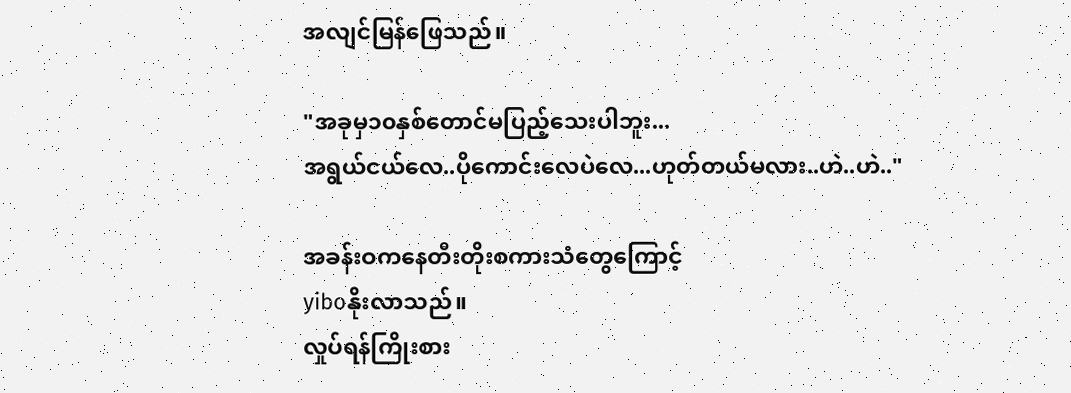အလျင်မြန်ဖြေသည်။

"အခုမှ၁၀နှစ်တောင်မပြည့်သေးပါဘူး...
အရွယ်ငယ်လေ..ပိုကောင်းလေပဲလေ...ဟုတ်တယ်မလား..ဟဲ..ဟဲ.."

အခန်းဝကနေတီးတိုးစကားသံတွေကြောင့်
yiboနိုးလာသည်။
လှုပ်ရန်ကြိုးစား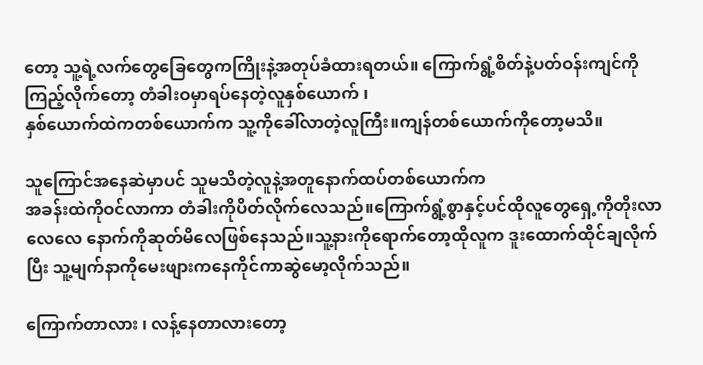တော့ သူ့ရဲ့လက်တွေခြေတွေကကြိုးနဲ့အတုပ်ခံထားရတယ်။ ကြောက်ရွံ့စိတ်နဲ့ပတ်ဝန်းကျင်ကိုကြည့်လိုက်တော့ တံခါးဝမှာရပ်နေတဲ့လူနှစ်ယောက် ၊
နှစ်ယောက်ထဲကတစ်ယောက်က သူ့ကိုခေါ်လာတဲ့လူကြီး။ကျန်တစ်ယောက်ကိုတော့မသိ။

သူကြောင်အနေဆဲမှာပင် သူမသိတဲ့လူနဲ့အတူနောက်ထပ်တစ်ယောက်က
အခန်းထဲကိုဝင်လာကာ တံခါးကိုပိတ်လိုက်လေသည်။ကြောက်ရွံ့စွာနှင့်ပင်ထိုလူတွေရှေ့ကိုတိုးလာလေလေ နောက်ကိုဆုတ်မိလေဖြစ်နေသည်။သူ့နားကိုရောက်တော့ထိုလူက ဒူးထောက်ထိုင်ချလိုက်ပြီး သူ့မျက်နာကိုမေးဖျားကနေကိုင်ကာဆွဲမော့လိုက်သည်။

ကြောက်တာလား ၊ လန့်နေတာလားတော့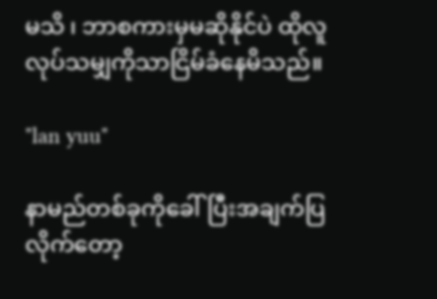မသိ ၊ ဘာစကားမှမဆိုနိုင်ပဲ ထိုလူလုပ်သမျှကိုသာငြိမ်ခံနေမိသည်။

"lan yuu"

နာမည်တစ်ခုကိုခေါ်ပြီးအချက်ပြလိုက်တော့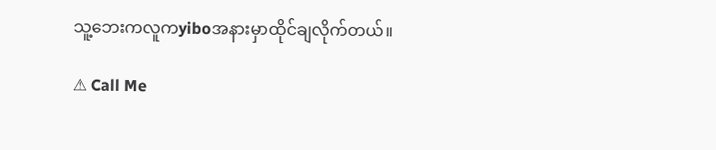သူ့ဘေးကလူကyiboအနားမှာထိုင်ချလိုက်တယ်။

⚠ Call Me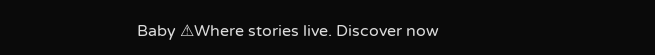Baby ⚠Where stories live. Discover now